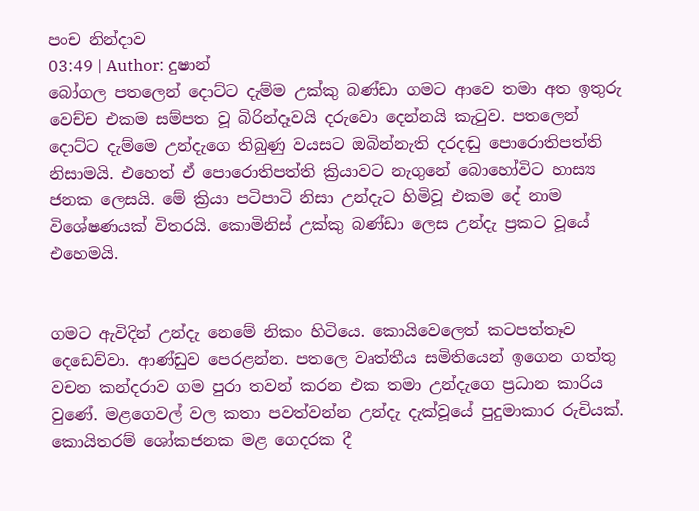පංච නින්දාව
03:49 | Author: දුෂාන්
බෝගල පතලෙන් දොට්ට දැම්ම උක්කු බණ්ඩා ගමට ආවෙ තමා අත ඉතුරු වෙච්ච එකම සම්පත වූ බිරින්දෑවයි දරුවො දෙන්නයි කැටුව. පතලෙන් දොට්ට දැම්මෙ උන්දැගෙ තිබුණු වයසට ඔබින්නැති දරදඬු පොරොතිපත්ති නිසාමයි. එහෙත් ඒ පොරොතිපත්ති ක්‍රියාවට නැගුනේ බොහෝවිට හාස්‍ය ජනක ලෙසයි. මේ ක්‍රියා පටිපාටි නිසා උන්දැට හිමිවූ එකම දේ නාම විශේෂණයක් විතරයි. කොමිනිස් උක්කු බණ්ඩා ලෙස උන්දැ ප්‍රකට වූයේ එහෙමයි.


ගමට ඇවිදින් උන්දැ නෙමේ නිකං හිටියෙ. කොයිවෙලෙත් කටපත්තෑව දෙඩෙව්වා. ආණ්ඩුව පෙරළන්න. පතලෙ වෘත්තීය සමිතියෙන් ඉගෙන ගත්තු වචන කන්දරාව ගම පුරා තවන් කරන එක තමා උන්දැගෙ ප්‍රධාන කාරිය වුණේ. මළගෙවල් වල කතා පවත්වන්න උන්දැ දැක්වූයේ පුදුමාකාර රුචියක්. කොයිතරම් ශෝකජනක මළ ගෙදරක දී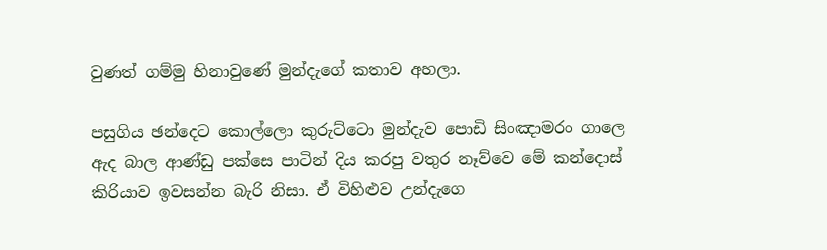වුණත් ගම්මු හිනාවුණේ මුන්දැගේ කතාව අහලා.

පසුගිය ඡන්දෙට කොල්ලො කුරුට්ටො මුන්දැව පොඩි සිංඤාමරං ගාලෙ ඇද බාල ආණ්ඩු පක්සෙ පාටින් දිය කරපු වතුර නෑව්වෙ මේ කන්දොස් කිරියාව ඉවසන්න බැරි නිසා. ඒ විහිළුව උන්දැගෙ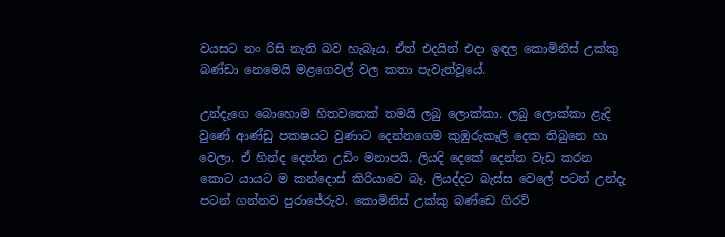වයසට නං රිසි නැති බව හැබෑය. ඒත් එදයින් එදා ඉඳල කොමිනිස් උක්කු බණ්ඩා නෙමෙයි මළගෙවල් වල කතා පැවැත්වූයේ.

උන්දැගෙ බොහොම හිතවතෙක් තමයි ලබු ලොක්කා. ලබු ලොක්කා ළැදි වුණේ ආණ්ඩු පක‍ෂයට වුණාට දෙන්නගෙම කුඹුරුකෑලි දෙක තිබුනෙ හා වෙලා. ඒ හින්ද දෙන්න උඩිං මනාපයි. ලියදි දෙකේ දෙන්න වැඩ කරන කොට යායට ම කන්දොස් කිරියාවෙ බෑ. ලියද්දට බැස්ස වෙලේ පටන් උන්දැ පටන් ගන්නව පුරාජේරුව. කොමිනිස් උක්කු බණ්ඩෙ ගිරව්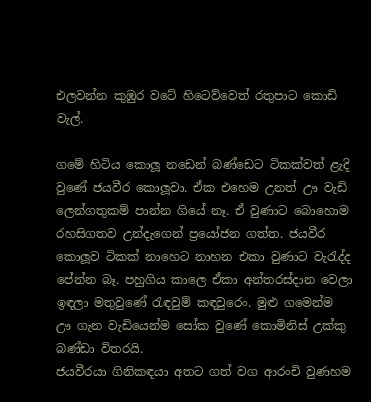එලවන්න කුඹුර වටේ හිටෙව්වෙත් රතුපාට කොඩි වැල්.

ගමේ හිටිය කොලූ නඩෙන් බණ්ඩෙට ටිකක්වත් ළැදි වුණේ ජයවීර කොලූවා. ඒක එහෙම උනත් ඌ වැඩි ලෙන්ගතුකම් පාන්න ගියේ නෑ. ඒ වුණාට බොහොම රහසිගතව උන්දැගෙන් ප්‍රයෝජන ගත්ත. ජයවීර කොලූව ටිකක් නාහෙට නාහන එකා වුණාට වැරැද්ද පේන්න බෑ. පහුගිය කාලෙ ඒකා අන්තරස්දාන වෙලා ඉඳලා මතුවුණේ රැඳවුම් කඳවුරෙං. මුළු ගමෙන්ම ඌ ගැන වැඩියෙන්ම සෝක වුණේ කොමිනිස් උක්කු බණ්ඩා විතරයි.
ජයවීරයා ගිනිකඳයා අතට ගත් වග ආරංචි වුණහම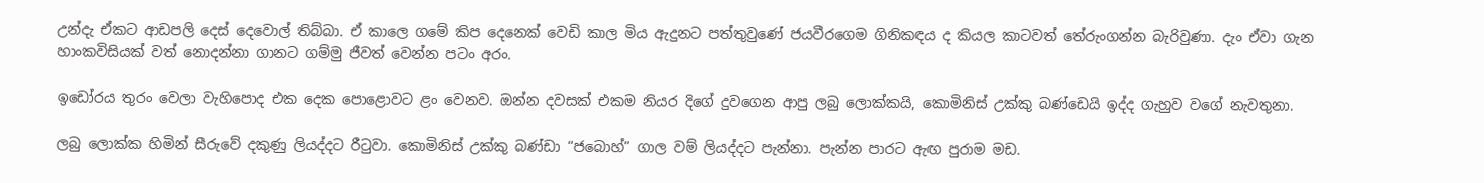උන්දැ ඒකට ආඩපලි දෙස් දෙවොල් තිබ්බා. ඒ කාලෙ ගමේ කිප දෙනෙක් වෙඩි කාල මිය ඇදුනට පත්තුවුණේ ජයවීරගෙම ගිනිකඳය ද කියල කාටවත් තේරුංගන්න බැරිවුණා. දැං ඒවා ගැන හාංකවිසියක් වත් නොදන්නා ගානට ගම්මු ජීවත් වෙන්න පටං අරං.

ඉඩෝරය තුරං වෙලා වැහිපොද එක දෙක පොළොවට ළං වෙනව. ඔන්න දවසක් එකම නියර දිගේ දුවගෙන ආපු ලබු ලොක්කයි, කොමිනිස් උක්කු බණ්ඩෙයි ඉද්ද ගැහුව වගේ නැවතුනා.

ලබු ලොක්ක හිමින් සීරුවේ දකුණු ලියද්දට රීටුවා. කොමිනිස් උක්කු බණ්ඩා “ජබොහ්” ගාල වම් ලියද්දට පැන්නා. පැන්න පාරට ඇඟ පුරාම මඩ.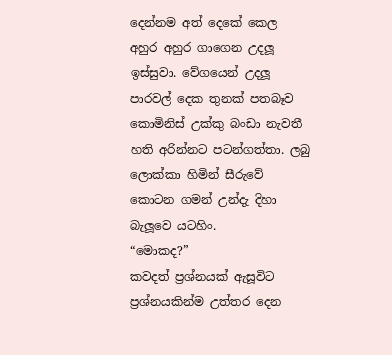දෙන්නම අත් දෙකේ කෙල අහුර අහුර ගාගෙන උදලූ ඉස්සුවා. වේගයෙන් උදලූ පාරවල් දෙක තුනක් පතබෑව කොමිනිස් උක්කු බංඩා නැවතී හති අරින්නට පටන්ගත්තා. ලබු ලොක්කා හිමින් සීරුවේ කොටන ගමන් උන්දැ දිහා බැලූවෙ යටහිං.
“මොකද?”
කවදත් ප්‍රශ්නයක් ඇසූවිට ප්‍රශ්නයකින්ම උත්තර දෙන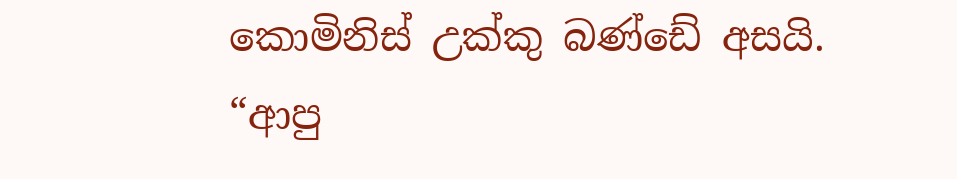කොමිනිස් උක්කු බණ්ඩේ අසයි.
“ආපු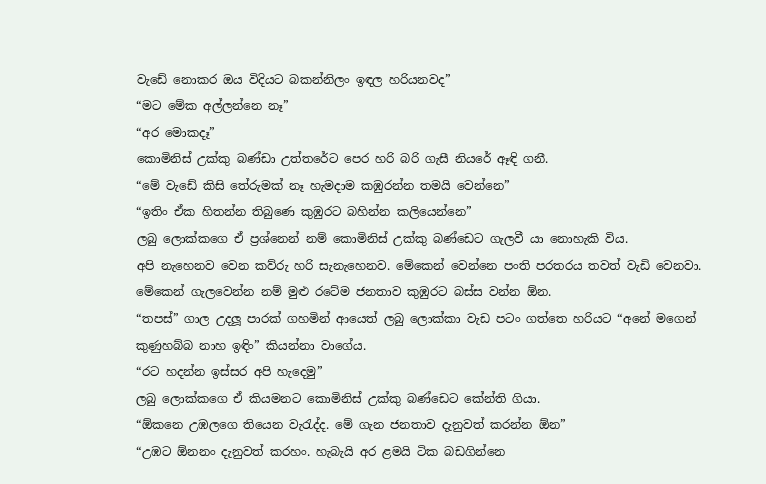වැඩේ නොකර ඔය විදියට බකන්නිලං ඉඳල හරියනවද”
“මට මේක අල්ලන්නෙ නෑ”
“අර මොකදෑ”
කොමිනිස් උක්කු බණ්ඩා උත්තරේට පෙර හරි බරි ගැසී නියරේ ඈඳි ගනී.
“මේ වැඩේ කිසි තේරුමක් නෑ හැමදාම කඹුරන්න තමයි වෙන්නෙ”
“ඉතිං ඒක හිතන්න තිබුණෙ කුඹුරට බහින්න කලියෙන්නෙ”
ලබු ලොක්කගෙ ඒ ප්‍රශ්නෙන් නම් කොමිනිස් උක්කු බණ්ඩෙට ගැලවී යා නොහැකි විය.
අපි නැහෙනව වෙන කව්රු හරි සැනැහෙනව. මේකෙන් වෙන්නෙ පංති පරතරය තවත් වැඩි වෙනවා. මේකෙන් ගැලවෙන්න නම් මුළු රටේම ජනතාව කුඹුරට බස්ස වන්න ඕන.
“තපස්” ගාල උදලූ පාරක් ගහමින් ආයෙත් ලබු ලොක්කා වැඩ පටං ගත්තෙ හරියට “අනේ මගෙන් කුණුහබ්බ නාහ ඉඳිං” කියන්නා වාගේය.
“රට හදන්න ඉස්සර අපි හැදෙමු”
ලබු ලොක්කගෙ ඒ කියමනට කොමිනිස් උක්කු බණ්ඩෙට කේන්ති ගියා.
“ඕකනෙ උඹලගෙ තියෙන වැරැද්ද. මේ ගැන ජනතාව දැනුවත් කරන්න ඕන”
“උඹට ඕනනං දැනුවත් කරහං. හැබැයි අර ළමයි ටික බඩගින්නෙ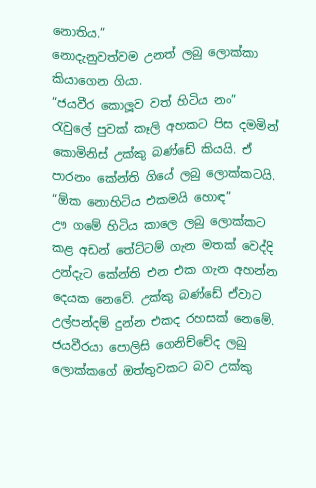නොතිය.”
නොදැනුවත්වම උනත් ලබු ලොක්කා කියාගෙන ගියා.
“ජයවීර කොලූව වත් හිටිය නං”
රැවුලේ පුවක් කෑලි අහකට පිස දමමින් කොමිනිස් උක්කු බණ්ඩේ කියයි. ඒ පාරනං කේන්ති ගියේ ලබු ලොක්කටයි.
“ඕක නොහිටිය එකමයි හොඳ”
ඌ ගමේ හිටිය කාලෙ ලබු ලොක්කට කළ අඩන් තේට්ටම් ගැන මතක් වෙද්දි උන්දැට කේන්ති එන එක ගැන අහන්න දෙයක නෙවේ. උක්කු බණ්ඩේ ඒවාට උල්පන්දම් දුන්න එකද රහසක් නෙමේ. ජයවීරයා පොලිසි ගෙනිච්චේද ලබු ලොක්කගේ ඔත්තුවකට බව උක්කු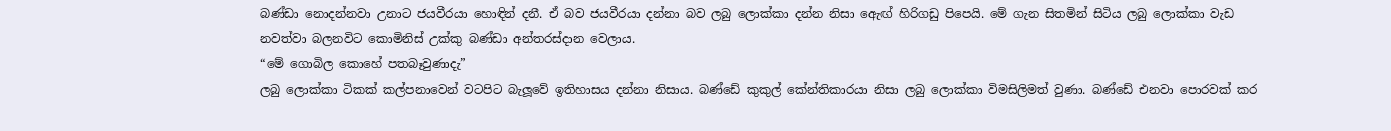බණ්ඩා නොදන්නවා උනාට ජයවීරයා හොඳින් දනී. ඒ බව ජයවීරයා දන්නා බව ලබු ලොක්කා දන්න නිසා ඇෙඟ් හිරිගඩු පිපෙයි. මේ ගැන සිතමින් සිටිය ලබු ලොක්කා වැඩ නවත්වා බලනවිට කොමිනිස් උක්කු බණ්ඩා අන්තරස්දාන වෙලාය.
“මේ ගොබිල කොහේ පතබෑවුණාදැ”
ලබු ලොක්කා ටිකක් කල්පනාවෙන් වටපිට බැලූවේ ඉතිහාසය දන්නා නිසාය. බණ්ඩේ කුකුල් කේන්තිකාරයා නිසා ලබු ලොක්කා විමසිලිමත් වුණා. බණ්ඩේ එනවා පොරවක් කර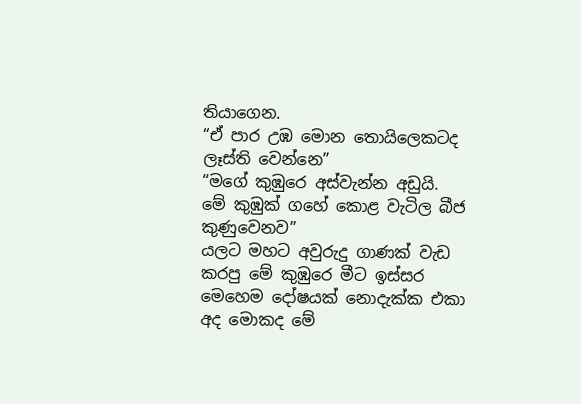තියාගෙන.
“ඒ පාර උඹ මොන තොයිලෙකටද ලෑස්ති වෙන්නෙ”
“මගේ කුඹුරෙ අස්වැන්න අඩුයි. මේ කුඹුක් ගහේ කොළ වැටිල බීජ කුණුවෙනව”
යලට මහට අවුරුදු ගාණක් වැඩ කරපු මේ කුඹුරෙ මීට ඉස්සර මෙහෙම දෝෂයක් නොදැක්ක එකා අද මොකද මේ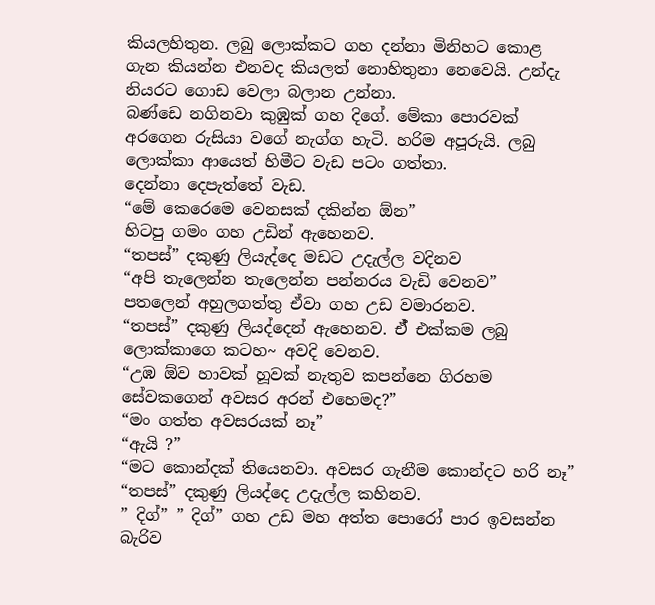කියලහිතුන. ලබු ලොක්කට ගහ දන්නා මිනිහට කොළ ගැන කියන්න එනවද කියලත් නොහිතුනා නෙවෙයි. උන්දැ නියරට ගොඩ වෙලා බලාන උන්නා.
බණ්ඩෙ නගිනවා කුඹුක් ගහ දිගේ. මේකා පොරවක් අරගෙන රුසියා වගේ නැග්ග හැටි. හරිම අපූරුයි. ලබු ලොක්කා ආයෙත් හිමීට වැඩ පටං ගත්තා.
දෙන්නා දෙපැත්තේ වැඩ.
“මේ කෙරෙමෙ වෙනසක් දකින්න ඕන”
හිටපු ගමං ගහ උඩින් ඇහෙනව.
“තපස්” දකුණු ලියැද්දෙ මඩට උදැල්ල වදිනව
“අපි තැලෙන්න තැලෙන්න පන්නරය වැඩි වෙනව”
පතලෙන් අහුලගත්තු ඒවා ගහ උඩ වමාරනව.
“තපස්” දකුණු ලියද්දෙන් ඇහෙනව. ඒ් එක්කම ලබු ලොක්කාගෙ කටහ~ අවදි වෙනව.
“උඹ ඕව හාවක් හූවක් නැතුව කපන්නෙ ගිරහම සේවකගෙන් අවසර අරන් එහෙමද?”
“මං ගත්ත අවසරයක් නෑ”
“ඇයි ?”
“මට කොන්දක් තියෙනවා. අවසර ගැනීම කොන්දට හරි නෑ”
“තපස්” දකුණු ලියද්දෙ උදැල්ල කහිනව.
” දිග්” ” දිග්” ගහ උඩ මහ අත්ත පොරෝ පාර ඉවසන්න බැරිව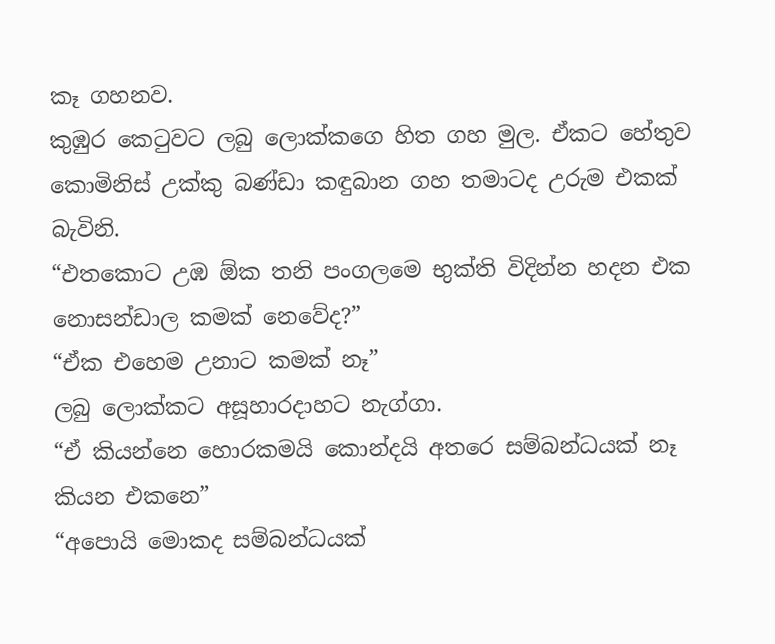කෑ ගහනව.
කුඹුර කෙටුවට ලබු ලොක්කගෙ හිත ගහ මුල. ඒකට හේතුව කොමිනිස් උක්කු බණ්ඩා කඳුබාන ගහ තමාටද උරුම එකක් බැවිනි.
“එතකොට උඹ ඕක තනි පංගලමෙ භුක්ති විදින්න හදන එක නොසන්ඩාල කමක් නෙවේද?”
“ඒක එහෙම උනාට කමක් නෑ”
ලබු ලොක්කට අසූහාරදාහට නැග්ගා.
“ඒ කියන්නෙ හොරකමයි කොන්දයි අතරෙ සම්බන්ධයක් නෑ කියන එකනෙ”
“අපොයි මොකද සම්බන්ධයක්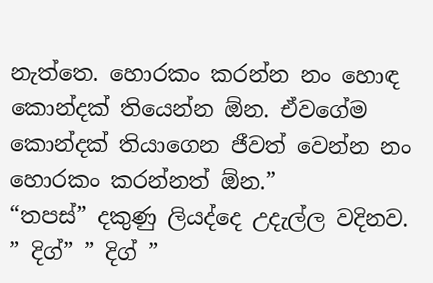නැත්තෙ. හොරකං කරන්න නං හොඳ කොන්දක් තියෙන්න ඕන. ඒවගේම කොන්දක් තියාගෙන ජීවත් වෙන්න නං හොරකං කරන්නත් ඕන.”
“තපස්” දකුණු ලියද්දෙ උදැල්ල වදිනව.
” දිග්” ” දිග් ”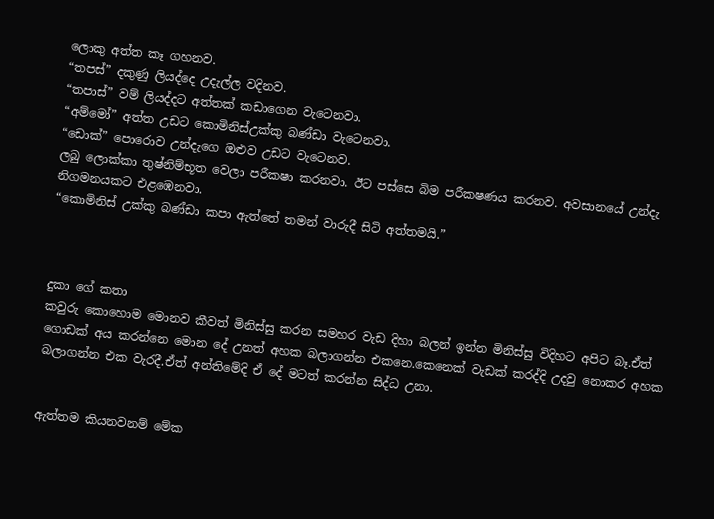ලොකු අත්ත කෑ ගහනව.
“තපස්” දකුණු ලියද්දෙ උදැල්ල වදිනව.
“තපාස්” වම් ලියද්දට අත්තක් කඩාගෙන වැටෙනවා.
“අම්මෝ” අත්ත උඩට කොමිනිස්උක්කු බණ්ඩා වැටෙනවා.
“ඩොක්” පොරොව උන්දැගෙ ඔළුව උඩට වැටෙනව.
ලබු ලොක්කා තුෂ්නිම්භූත වෙලා පරීක‍ෂා කරනවා. ඊට පස්සෙ බිම පරීක‍ෂණය කරනව. අවසානයේ උන්දැ නිගමනයකට එළඹෙනවා.
“කොමිනිස් උක්කු බණ්ඩා කපා ඇත්තේ තමන් වාරුදී සිටි අත්තමයි.”



දුකා ගේ කතා
කවුරු කොහොම මොනව කීවත් මිනිස්සු කරන සමහර වැඩ දිහා බලන් ඉන්න මිනිස්සු විදිහට අපිට බෑ.ඒත් ගොඩක් අය කරන්නෙ මොන දේ උනත් අහක බලාගන්න එකනෙ.කෙනෙක් වැඩක් කරද්දි උදවු නොකර අහක බලාගන්න එක වැරදී.ඒත් අන්තිමේදි ඒ දේ මටත් කරන්න සිද්ධ උනා.


ඇත්තම කියනවනම් මේක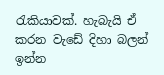රැකියාවක්. හැබැයි ඒ කරන වැඩේ දිහා බලන් ඉන්න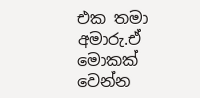එක තමා අමාරු.ඒ මොකක් වෙන්න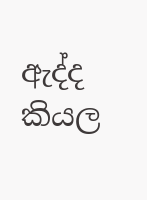ඇද්ද කියල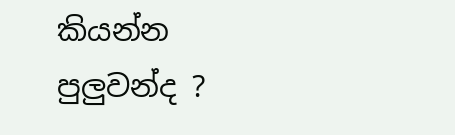කියන්න පුලුවන්ද ?